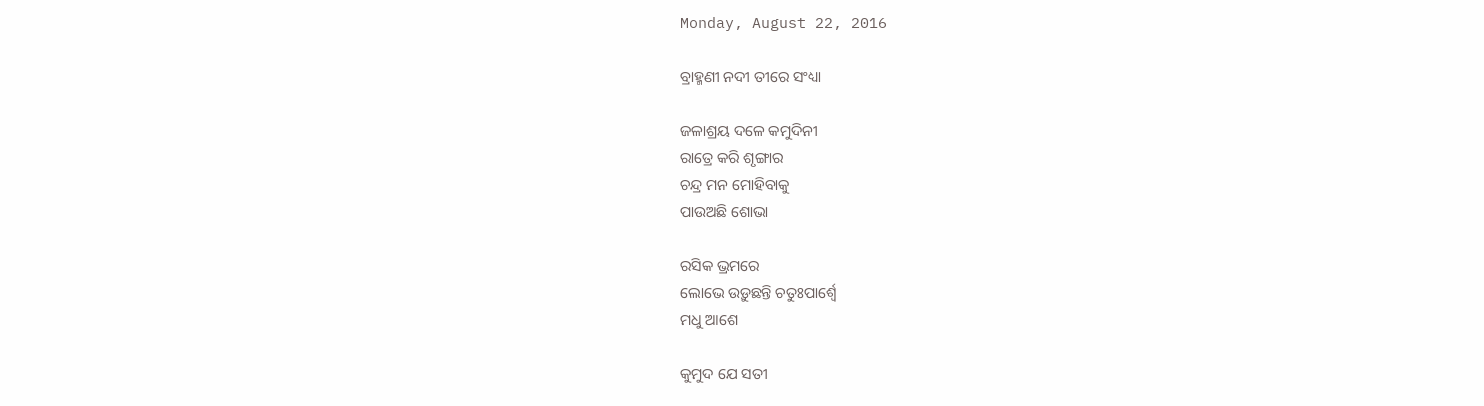Monday, August 22, 2016

ବ୍ରାହ୍ମଣୀ ନଦୀ ତୀରେ ସଂଧ୍ୟା

ଜଳାଶ୍ରୟ ଦଳେ କମୁଦିନୀ
ରାତ୍ରେ କରି ଶୃଙ୍ଗାର
ଚନ୍ଦ୍ର ମନ ମୋହିବାକୁ
ପାଉଅଛି ଶୋଭା

ରସିକ ଭ୍ରମରେ
ଲୋଭେ ଉଡ଼ୁଛନ୍ତି ଚତୁଃପାର୍ଶ୍ଵେ
ମଧୁ ଆଶେ

କୁମୁଦ ଯେ ସତୀ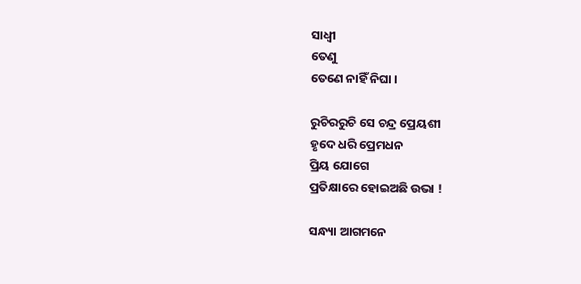ସାଧ୍ଵୀ
ତେଣୁ
ତେଣେ ନାହିଁ ନିଘା ।

ରୁଚିରରୁଚି ସେ ଚନ୍ଦ୍ର ପ୍ରେୟଶୀ
ହୃଦେ ଧରି ପ୍ରେମଧନ
ପ୍ରିୟ ଯୋଗେ
ପ୍ରତିକ୍ଷାରେ ହୋଇଅଛି ଉଭା !

ସନ୍ଧ୍ୟା ଆଗମନେ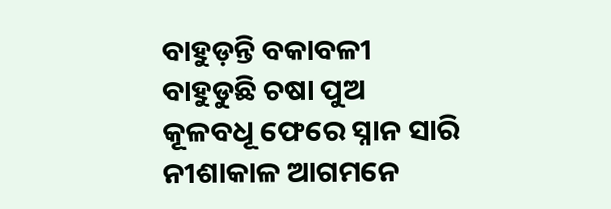ବାହୁଡ଼ନ୍ତି ବକାବଳୀ
ବାହୁଡୁଛି ଚଷା ପୁଅ
କୂଳବଧୂ ଫେରେ ସ୍ନାନ ସାରି
ନୀଶାକାଳ ଆଗମନେ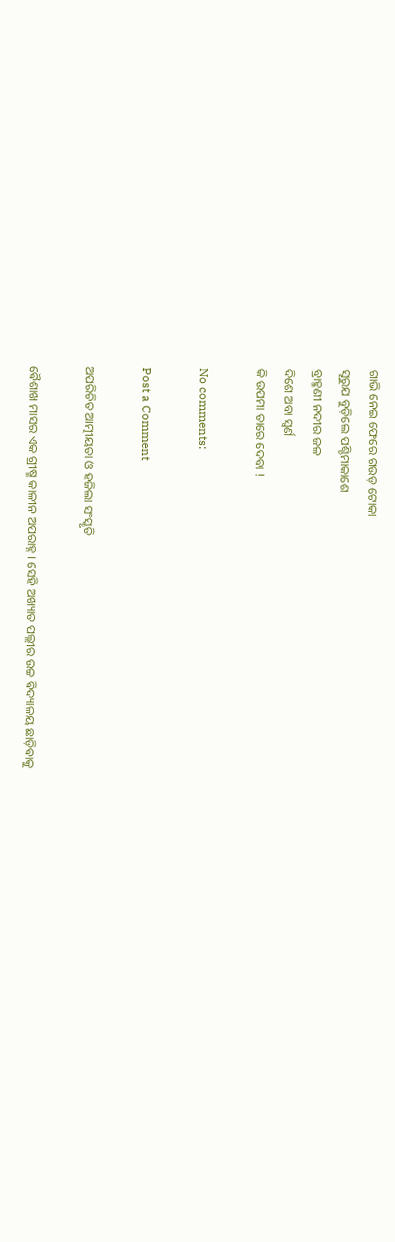ଗାଭି ନେଇ ଫେରେ ଗଉଡ଼ ଟୋକା
ସୂରୁଯ ବୁଡ଼ିଲେ ପଶ୍ଚିମାକାଶେ
ବ୍ରାହ୍ମଣୀ ନଦୀର ଜଳ
ଦିଶେ ଅବା ସ୍ଵର୍ଣ
କି ଉପମା ତାରେ ଦେବା !

No comments:

Post a Comment

ଅପରିଚିତ ଆତ୍ମୀୟତା ଓ ହଜିଲା ସଂସ୍କୃତି

ଵୈଶାଖ ମାସର ଏକ ଗ୍ରୀଷ୍ମ କାଳୀନ ଅପରାହ୍ନ । ସେହି ଅଖ୍ୟାତ ପଲ୍ଲୀର ଉଚ୍ଚ ଵିଦ୍ୟାଳୟ ଛାଡ଼ିଵାକୁ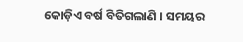କୋଡ଼ିଏ ବର୍ଷ ବିତିଗଲାଣି । ସମୟର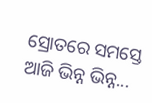ସ୍ରୋତରେ ସମସ୍ତେ ଆଜି ଭିନ୍ନ ଭିନ୍ନ...